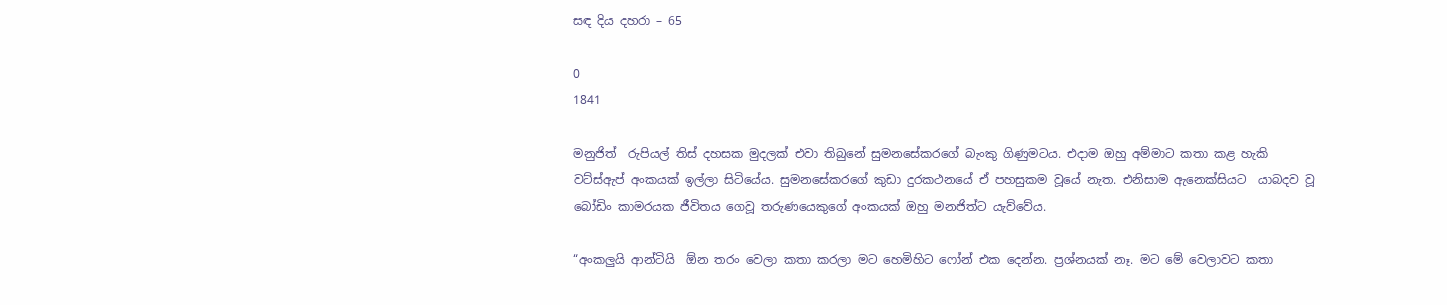සඳ දිය දහරා – 65

0
1841

මනුජිත්  රුපියල් තිස් දහසක මුදලක් එවා තිබුනේ සුමනසේකරගේ බැංකු ගිණුමටය. එදාම ඔහු අම්මාට කතා කළ හැකි වට්ස්ඇප් අංකයක් ඉල්ලා සිටියේය. සුමනසේකරගේ කුඩා දුරකථනයේ ඒ පහසුකම වූයේ නැත. එනිසාම ඇනෙක්සියට  යාබදව වූ බෝඩිං කාමරයක ජීවිතය ගෙවූ තරුණයෙකුගේ අංකයක් ඔහු මනජිත්ට යැව්වේය.

“අංකලුයි ආන්ටියි  ඕන තරං වෙලා කතා කරලා මට හෙමිහිට ෆෝන් එක දෙන්න. ප්‍රශ්නයක් නෑ. මට මේ වෙලාවට කතා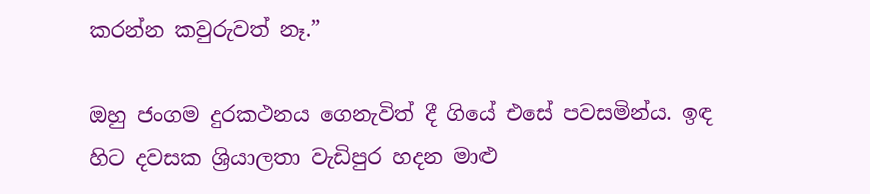කරන්න කවුරුවත් නෑ.”

ඔහු ජංගම දුරකථනය ගෙනැවිත් දී ගියේ එසේ පවසමින්ය. ඉඳ හිට දවසක ශ්‍රියාලතා වැඩිපුර හදන මාළු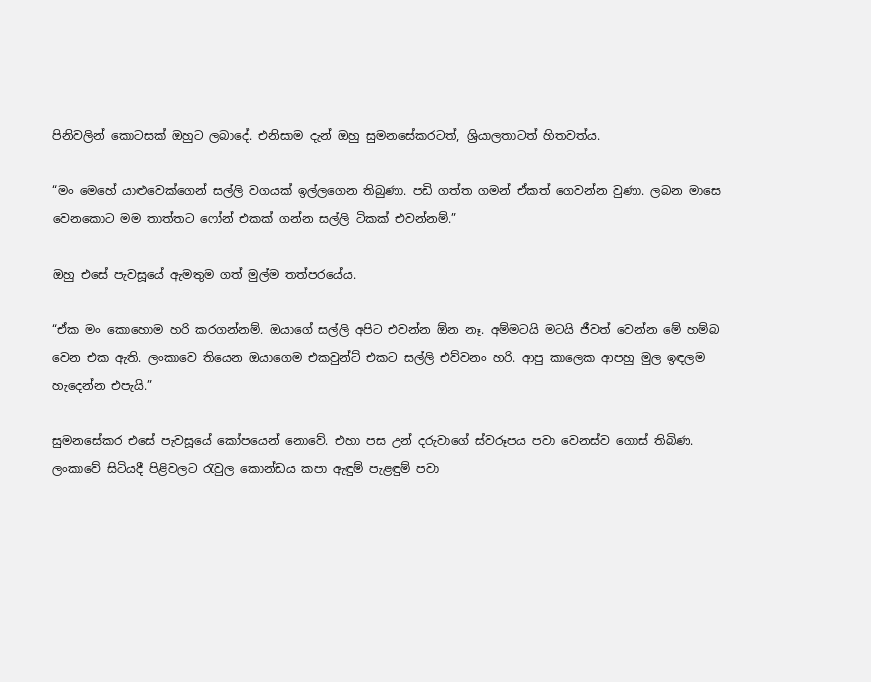පිනිවලින් කොටසක් ඔහුට ලබාදේ. එනිසාම දැන් ඔහු සුමනසේකරටත්, ශ්‍රියාලතාටත් හිතවත්ය.

“මං මෙහේ යාළුවෙක්ගෙන් සල්ලි වගයක් ඉල්ලගෙන තිබුණා. පඩි ගත්ත ගමන් ඒකත් ගෙවන්න වුණා. ලබන මාසෙ වෙනකොට මම තාත්තට ෆෝන් එකක් ගන්න සල්ලි ටිකක් එවන්නම්.”

ඔහු එසේ පැවසූයේ ඇමතුම ගත් මුල්ම තත්පරයේය.

“ඒක මං කොහොම හරි කරගන්නම්. ඔයාගේ සල්ලි අපිට එවන්න ඕන නෑ. අම්මටයි මටයි ජීවත් වෙන්න මේ හම්බ වෙන එක ඇති. ලංකාවෙ තියෙන ඔයාගෙම එකවුන්ට් එකට සල්ලි එව්වනං හරි. ආපු කාලෙක ආපහු මුල ඉඳලම හැදෙන්න එපැයි.”

සුමනසේකර එසේ පැවසූයේ කෝපයෙන් නොවේ. එහා පස උන් දරුවාගේ ස්වරූපය පවා වෙනස්ව ගොස් තිබිණ. ලංකාවේ සිටියදී පිළිවලට රැවුල කොන්ඩය කපා ඇඳුම් පැළඳුම් පවා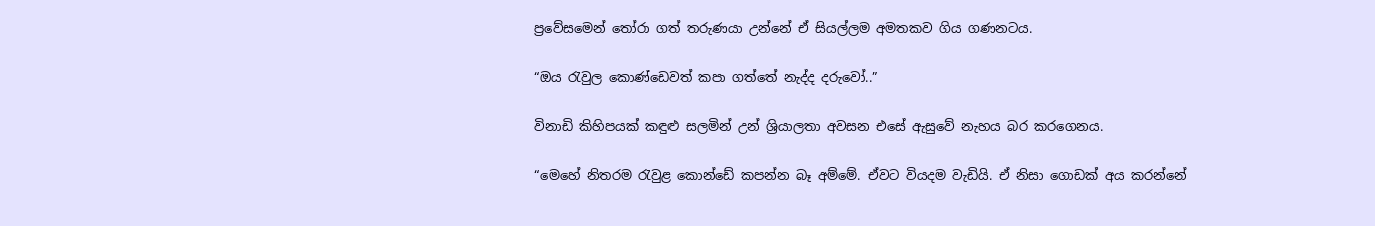ප්‍රවේසමෙන් තෝරා ගත් තරුණයා උන්නේ ඒ සියල්ලම අමතකව ගිය ගණනටය.

“ඔය රැවුල කොණ්ඩෙවත් කපා ගත්තේ නැද්ද දරුවෝ..”

විනාඩි කිහිපයක් කඳුළු සලමින් උන් ශ්‍රියාලතා අවසන එසේ ඇසුවේ නැහය බර කරගෙනය.

“මෙහේ නිතරම රැවුළ කොන්ඩේ කපන්න බෑ අම්මේ. ඒවට වියදම වැඩියි. ඒ නිසා ගොඩක් අය කරන්නේ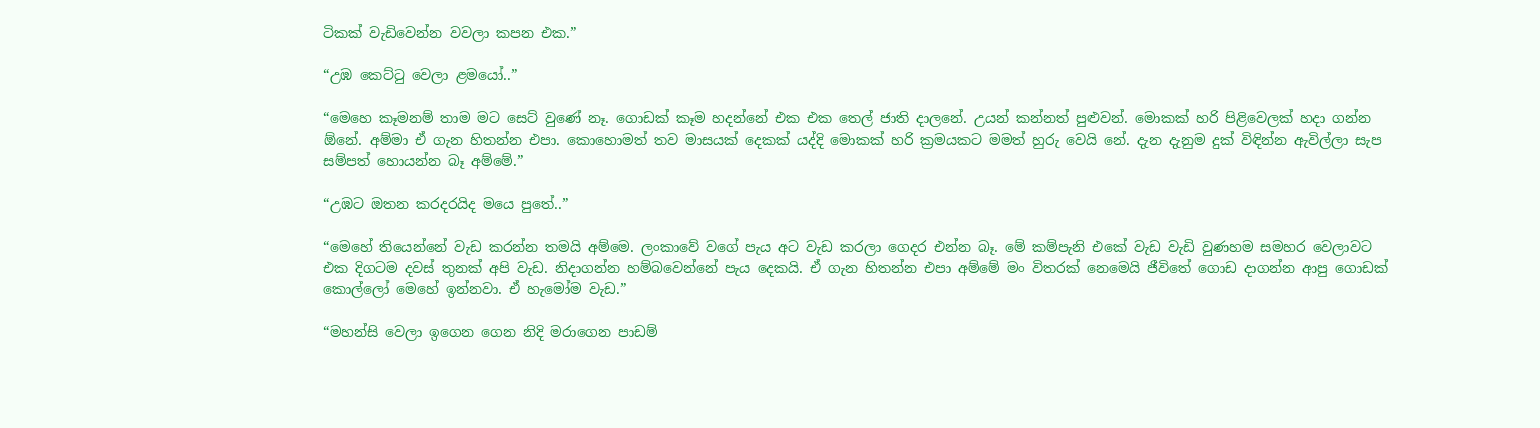ටිකක් වැඩිවෙන්න වවලා කපන එක.”

“උඹ කෙට්ටු වෙලා ළමයෝ..”

“මෙහෙ කෑමනම් තාම මට සෙට් වුණේ නෑ. ගොඩක් කෑම හදන්නේ එක එක තෙල් ජාති දාලනේ. උයන් කන්නත් පුළුවන්. මොකක් හරි පිළිවෙලක් හදා ගන්න ඕනේ. අම්මා ඒ ගැන හිතන්න එපා. කොහොමත් තව මාසයක් දෙකක් යද්දි මොකක් හරි ක්‍රමයකට මමත් හුරු වෙයි නේ. දැන දැනුම දුක් විඳින්න ඇවිල්ලා සැප සම්පත් හොයන්න බෑ අම්මේ.”

“උඹට ඔතන කරදරයිද මයෙ පුතේ..”

“මෙහේ තියෙන්නේ වැඩ කරන්න තමයි අම්මෙ. ලංකාවේ වගේ පැය අට වැඩ කරලා ගෙදර එන්න බෑ. මේ කම්පැනි එකේ වැඩ වැඩි වුණහම සමහර වෙලාවට එක දිගටම දවස් තුනක් අපි වැඩ. නිදාගන්න හම්බවෙන්නේ පැය දෙකයි. ඒ ගැන හිතන්න එපා අම්මේ මං විතරක් නෙමෙයි ජීවිතේ ගොඩ දාගන්න ආපු ගොඩක් කොල්ලෝ මෙහේ ඉන්නවා. ඒ හැමෝම වැඩ.”

“මහන්සි වෙලා ඉගෙන ගෙන නිදි මරාගෙන පාඩම්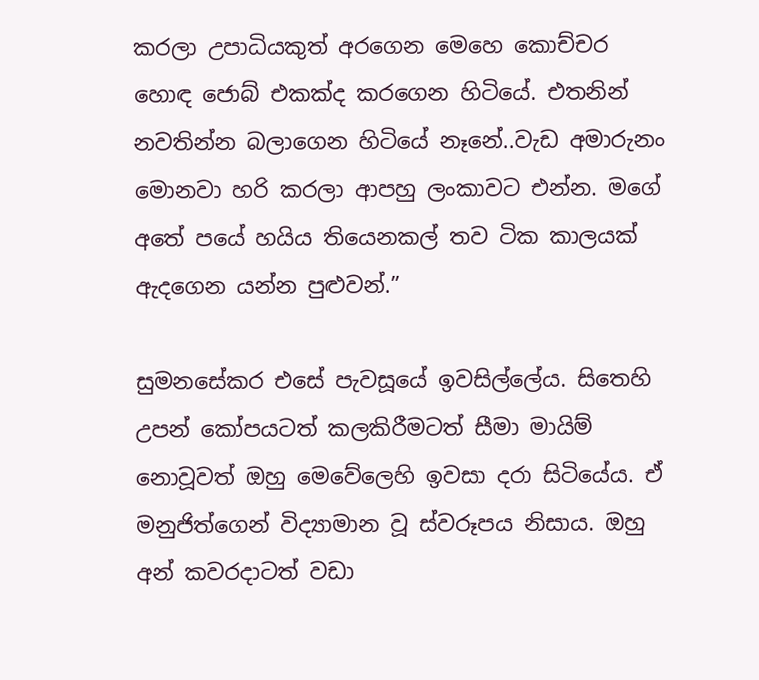කරලා උපාධියකුත් අරගෙන මෙහෙ කොච්චර හොඳ ජොබ් එකක්ද කරගෙන හිටියේ. එතනින් නවතින්න බලාගෙන හිටියේ නෑනේ..වැඩ අමාරුනං මොනවා හරි කරලා ආපහු ලංකාවට එන්න. මගේ අතේ පයේ හයිය තියෙනකල් තව ටික කාලයක් ඇදගෙන යන්න පුළුවන්.”

සුමනසේකර එසේ පැවසූයේ ඉවසිල්ලේය. සිතෙහි උපන් කෝපයටත් කලකිරීමටත් සීමා මායිම් නොවූවත් ඔහු මෙවේලෙහි ඉවසා දරා සිටියේය. ඒ මනුජිත්ගෙන් විද්‍යාමාන වූ ස්වරූපය නිසාය. ඔහු අන් කවරදාටත් වඩා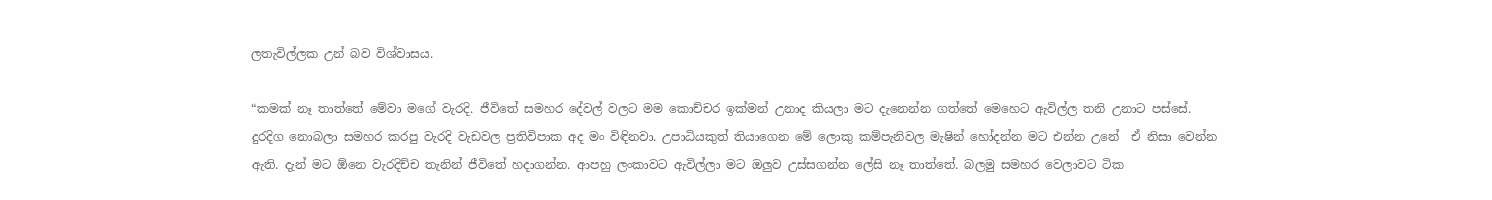ලතැවිල්ලක උන් බව විශ්වාසය.

“කමක් නෑ තාත්තේ මේවා මගේ වැරදි. ජීවිතේ සමහර දේවල් වලට මම කොච්චර ඉක්මන් උනාද කියලා මට දැනෙන්න ගත්තේ මෙහෙට ඇවිල්ල තනි උනාට පස්සේ. දුරදිග නොබලා සමහර කරපු වැරදි වැඩවල ප්‍රතිවිපාක අද මං විඳිනවා. උපාධියකුත් තියාගෙන මේ ලොකු කම්පැනිවල මැෂින් හෝදන්න මට එන්න උනේ  ඒ නිසා වෙන්න ඇති. දැන් මට ඕනෙ වැරදිච්ච තැනින් ජීවිතේ හදාගන්න. ආපහු ලංකාවට ඇවිල්ලා මට ඔලුව උස්සගන්න ලේසි නෑ තාත්තේ. බලමු සමහර වෙලාවට ටික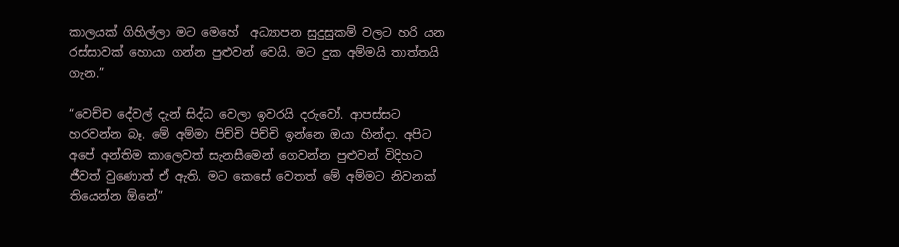කාලයක් ගිහිල්ලා මට මෙහේ  අධ්‍යාපන සුදුසුකම් වලට හරි යන රස්සාවක් හොයා ගන්න පුළුවන් වෙයි. මට දුක අම්මයි තාත්තයි ගැන.”

“වෙච්ච දේවල් දැන් සිද්ධ වෙලා ඉවරයි දරුවෝ. ආපස්සට හරවන්න බෑ. මේ අම්මා පිච්චි පිච්චි ඉන්නෙ ඔයා හින්දා. අපිට අපේ අන්තිම කාලෙවත් සැනසීමෙන් ගෙවන්න පුළුවන් විදිහට ජීවත් වුණොත් ඒ ඇති. මට කෙසේ වෙතත් මේ අම්මට නිවනක් තියෙන්න ඕනේ”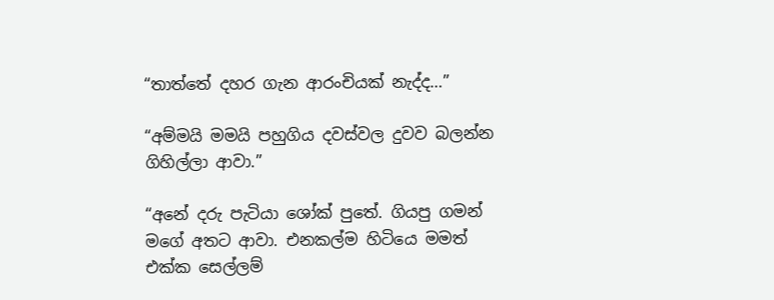“තාත්තේ දහර ගැන ආරංචියක් නැද්ද…”

“අම්මයි මමයි පහුගිය දවස්වල දුවව බලන්න ගිහිල්ලා ආවා.”

“අනේ දරු පැටියා ශෝක් පුතේ. ගියපු ගමන් මගේ අතට ආවා. එනකල්ම හිටියෙ මමත් එක්ක සෙල්ලම්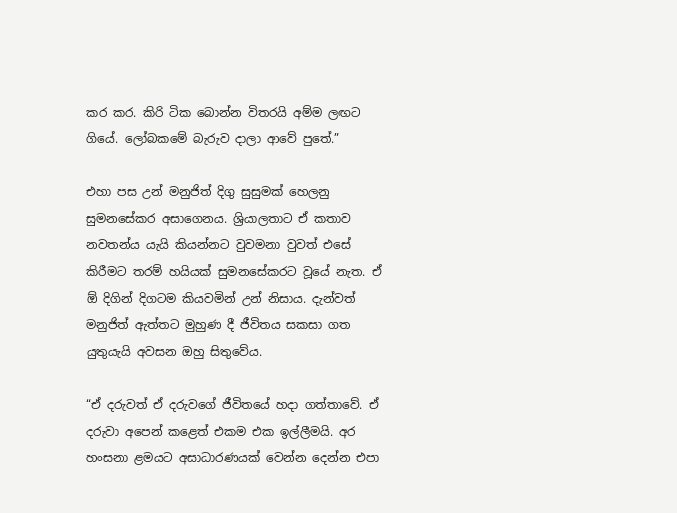කර කර. කිරි ටික බොන්න විතරයි අම්ම ලඟට ගියේ. ලෝබකමේ බැරුව දාලා ආවේ පුතේ.”

එහා පස උන් මනුජිත් දිගු සුසුමක් හෙලනු සුමනසේකර අසාගෙනය. ශ්‍රියාලතාට ඒ කතාව නවතන්ය යැයි කියන්නට වුවමනා වුවත් එසේ කිරීමට තරම් හයියක් සුමනසේකරට වූයේ නැත. ඒ ඕ දිගින් දිගටම කියවමින් උන් නිසාය. දැන්වත් මනුජිත් ඇත්තට මුහුණ දී ජීවිතය සකසා ගත යුතුයැයි අවසන ඔහු සිතුවේය.

“ඒ දරුවත් ඒ දරුවගේ ජීවිතයේ හදා ගත්තාවේ. ඒ දරුවා අපෙන් කළෙත් එකම එක ඉල්ලීමයි. අර හංසනා ළමයට අසාධාරණයක් වෙන්න දෙන්න එපා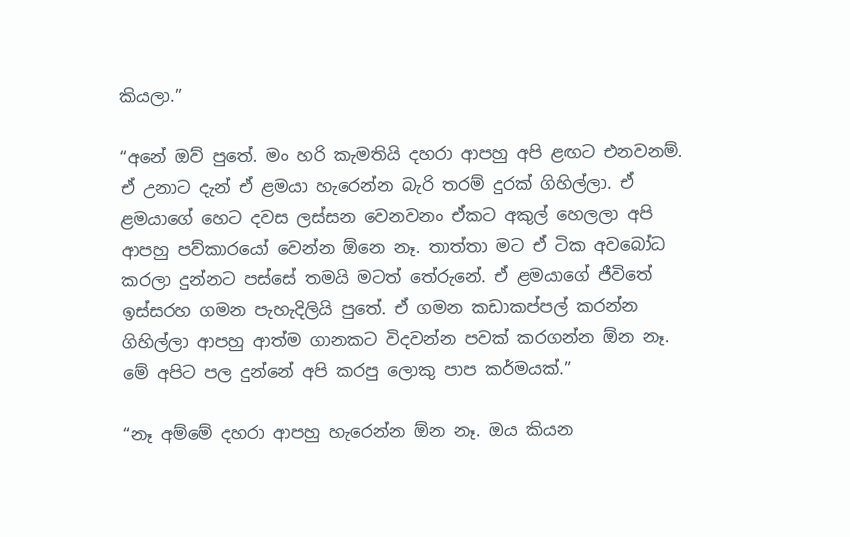කියලා.”

“අනේ ඔව් පුතේ. මං හරි කැමතියි දහරා ආපහු අපි ළඟට එනවනම්. ඒ උනාට දැන් ඒ ළමයා හැරෙන්න බැරි තරම් දුරක් ගිහිල්ලා. ඒ ළමයාගේ හෙට දවස ලස්සන වෙනවනං ඒකට අකුල් හෙලලා අපි ආපහු පව්කාරයෝ වෙන්න ඕනෙ නෑ. තාත්තා මට ඒ ටික අවබෝධ කරලා දුන්නට පස්සේ තමයි මටත් තේරුනේ. ඒ ළමයාගේ ජීවිතේ ඉස්සරහ ගමන පැහැදිලියි පුතේ. ඒ ගමන කඩාකප්පල් කරන්න ගිහිල්ලා ආපහු ආත්ම ගානකට විදවන්න පවක් කරගන්න ඕන නෑ. මේ අපිට පල දුන්නේ අපි කරපු ලොකු පාප කර්මයක්.”

“නෑ අම්මේ දහරා ආපහු හැරෙන්න ඕන නෑ. ඔය කියන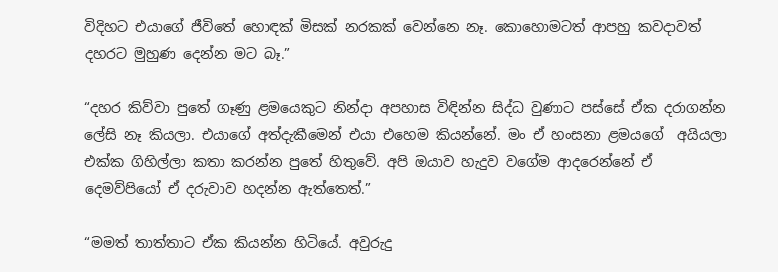විදිහට එයාගේ ජීවිතේ හොඳක් මිසක් නරකක් වෙන්නෙ නෑ. කොහොමටත් ආපහු කවදාවත් දහරට මුහුණ දෙන්න මට බෑ.”

“දහර කිව්වා පුතේ ගෑණු ළමයෙකුට නින්දා අපහාස විඳින්න සිද්ධ වුණාට පස්සේ ඒක දරාගන්න ලේසි නෑ කියලා. එයාගේ අත්දැකීමෙන් එයා එහෙම කියන්නේ. මං ඒ හංසනා ළමයගේ  අයියලා එක්ක ගිහිල්ලා කතා කරන්න පුතේ හිතුවේ. අපි ඔයාව හැදුව වගේම ආදරෙන්නේ ඒ දෙමව්පියෝ ඒ දරුවාව හදන්න ඇත්තෙත්.”

“මමත් තාත්තාට ඒක කියන්න හිටියේ. අවුරුදු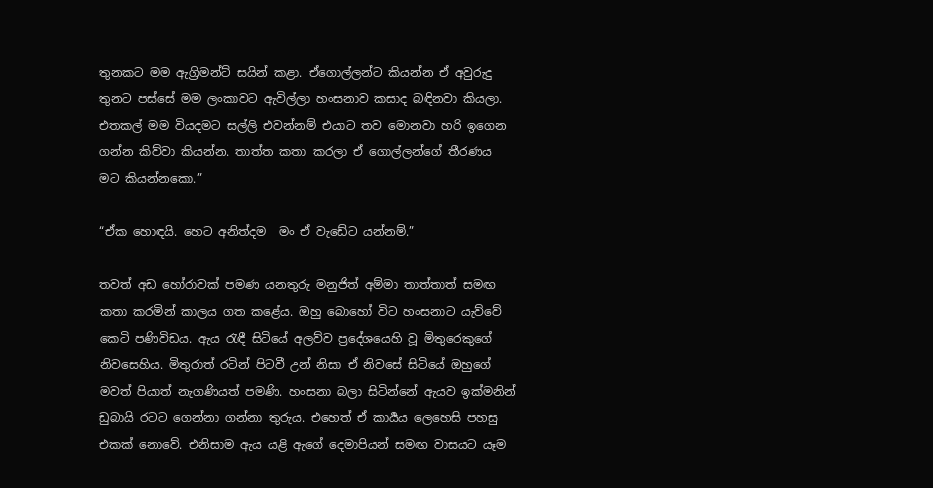තුනකට මම ඇග්‍රිමන්ට් සයින් කළා. ඒගොල්ලන්ට කියන්න ඒ අවුරුදු තුනට පස්සේ මම ලංකාවට ඇවිල්ලා හංසනාව කසාද බඳිනවා කියලා. එතකල් මම වියදමට සල්ලි එවන්නම් එයාට තව මොනවා හරි ඉගෙන ගන්න කිව්වා කියන්න. තාත්ත කතා කරලා ඒ ගොල්ලන්ගේ තීරණය මට කියන්නකො.”

“ඒක හොඳයි. හෙට අනිත්දම  මං ඒ වැඩේට යන්නම්.”

තවත් අඩ හෝරාවක් පමණ යනතුරු මනුජිත් අම්මා තාත්තාත් සමඟ කතා කරමින් කාලය ගත කළේය. ඔහු බොහෝ විට හංසනාට යැව්වේ කෙටි පණිවිඩය. ඇය රැඳී සිටියේ අලව්ව ප්‍රදේශයෙහි වූ මිතුරෙකුගේ නිවසෙහිය. මිතුරාත් රටින් පිටවී උන් නිසා ඒ නිවසේ සිටියේ ඔහුගේ මවත් පියාත් නැගණියත් පමණි. හංසනා බලා සිටින්නේ ඇයව ඉක්මනින් ඩුබායි රටට ගෙන්නා ගන්නා තුරුය. එහෙත් ඒ කාර්‍යය ලෙහෙසි පහසු එකක් නොවේ. එනිසාම ඇය යළි ඇගේ දෙමාපියන් සමඟ වාසයට යෑම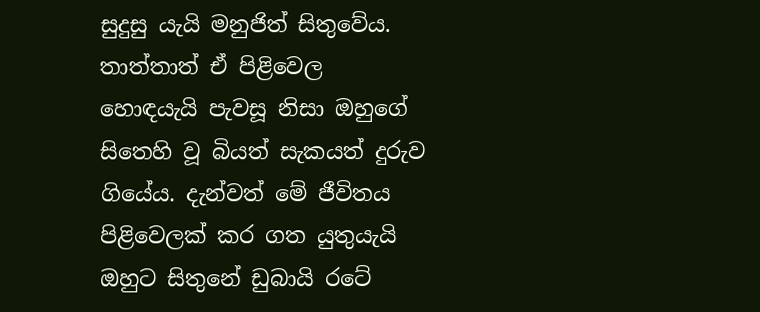සුදුසු යැයි මනුජිත් සිතුවේය. තාත්තාත් ඒ පිළිවෙල හොඳයැයි පැවසූ නිසා ඔහුගේ සිතෙහි වූ බියත් සැකයත් දුරුව ගියේය. දැන්වත් මේ ජීවිතය පිළිවෙලක් කර ගත යුතුයැයි ඔහුට සිතුනේ ඩුබායි රටේ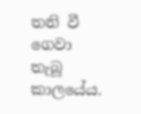තනි වී ගෙවා තැබූ කාලයේය.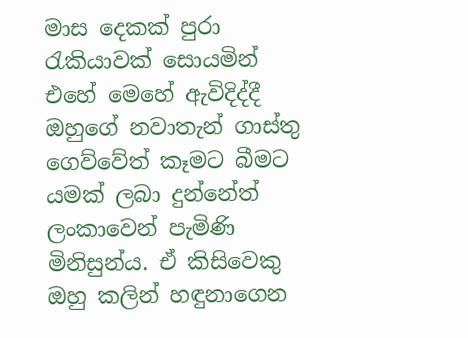මාස දෙකක් පුරා රැකියාවක් සොයමින් එහේ මෙහේ ඇවිදිද්දී ඔහුගේ නවාතැන් ගාස්තු  ගෙව්වේත් කෑමට බීමට යමක් ලබා දුන්නේත් ලංකාවෙන් පැමිණි මිනිසුන්ය. ඒ කිසිවෙකු ඔහු කලින් හඳුනාගෙන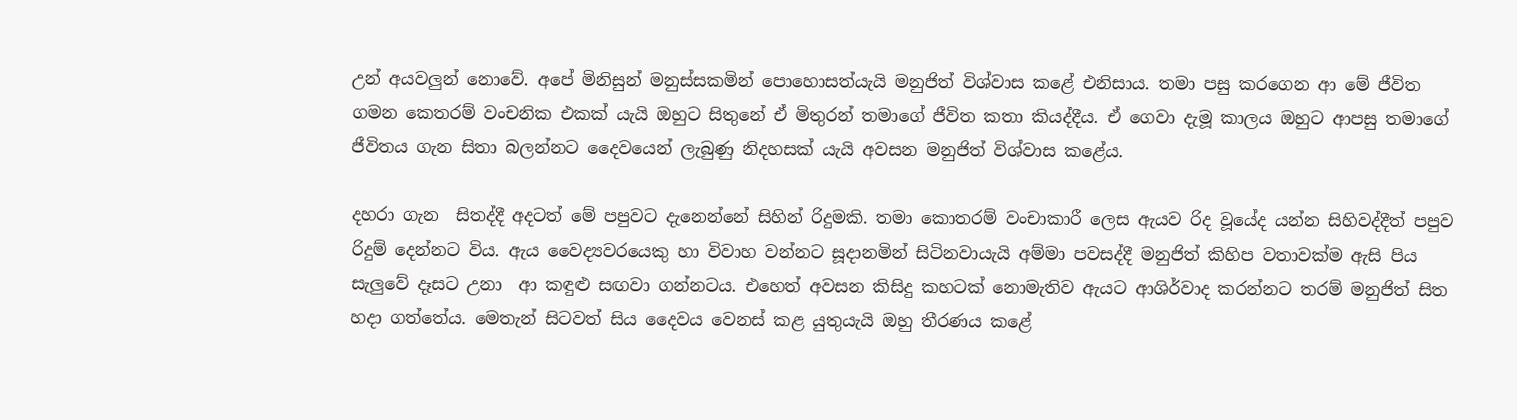උන් අයවලුන් නොවේ. අපේ මිනිසුන් මනුස්සකමින් පොහොසත්යැයි මනුජිත් විශ්වාස කළේ එනිසාය. තමා පසු කරගෙන ආ මේ ජීවිත ගමන කෙතරම් වංචනික එකක් යැයි ඔහුට සිතුනේ ඒ මිතුරන් තමාගේ ජීවිත කතා කියද්දීය. ඒ ගෙවා දැමූ කාලය ඔහුට ආපසු තමාගේ ජීවිතය ගැන සිතා බලන්නට දෛවයෙන් ලැබුණු නිදහසක් යැයි අවසන මනුජිත් විශ්වාස කළේය.

දහරා ගැන  සිතද්දී අදටත් මේ පපුවට දැනෙන්නේ සිහින් රිදුමකි. තමා කොතරම් වංචාකාරී ලෙස ඇයව රිද වූයේද යන්න සිහිවද්දීත් පපුව රිදුම් දෙන්නට විය. ඇය වෛද්‍යවරයෙකු හා විවාහ වන්නට සූදානමින් සිටිනවායැයි අම්මා පවසද්දී මනුජිත් කිහිප වතාවක්ම ඇසි පිය සැලුවේ දෑසට උනා  ආ කඳුළු සඟවා ගන්නටය. එහෙත් අවසන කිසිදු කහටක් නොමැතිව ඇයට ආශිර්වාද කරන්නට තරම් මනුජිත් සිත හදා ගත්තේය. මෙතැන් සිටවත් සිය දෛවය වෙනස් කළ යුතුයැයි ඔහු තීරණය කළේ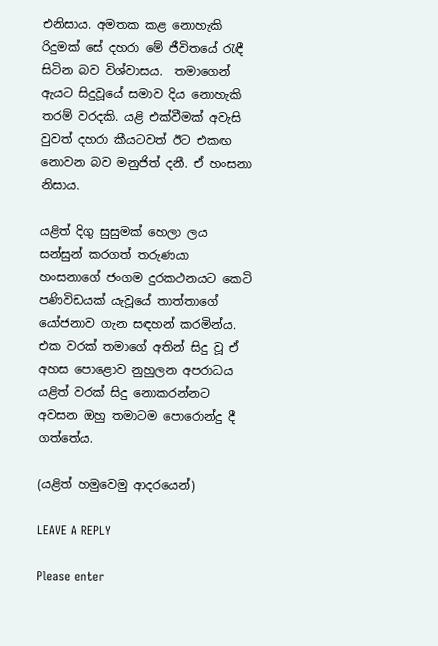එනිසාය. අමතක කළ නොහැකි රිදුමක් සේ දහරා මේ ජීවිතයේ රැඳී සිටින බව විශ්වාසය.  තමාගෙන් ඇයට සිදුවූයේ සමාව දිය නොහැකි තරම් වරදකි. යළි එක්වීමක් අවැසි වුවත් දහරා කීයටවත් ඊට එකඟ නොවන බව මනුජිත් දනී. ඒ හංසනා නිසාය.

යළිත් දිගු සුසුමක් හෙලා ලය සන්සුන් කරගත් තරුණයා හංසනාගේ ජංගම දුරකථනයට කෙටි පණිවිඩයක් යැවූයේ තාත්තාගේ යෝජනාව ගැන සඳහන් කරමින්ය. එක වරක් තමාගේ අතින් සිදු වූ ඒ අහස පොළොව නුහුලන අපරාධය යළිත් වරක් සිදු නොකරන්නට අවසන ඔහු තමාටම පොරොන්දු දී ගත්තේය.

(යළිත් හමුවෙමු ආදරයෙන්)

LEAVE A REPLY

Please enter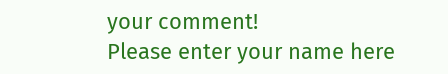your comment!
Please enter your name here